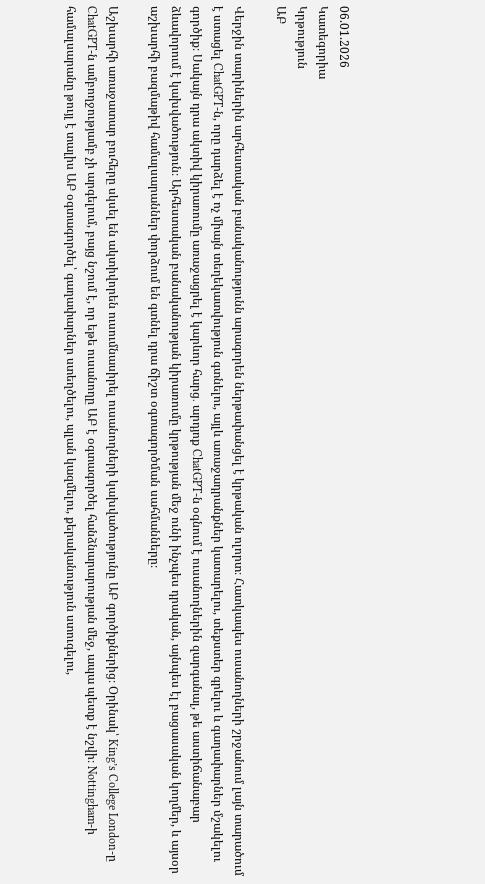06.01.2026
Կատեգորիա
Կրթություն
ԱԲ

Վերջին տարիներին արհեստական բանականությունն արագորեն ներթափանցել է կրթական ոլորտ։ Հատկապես ուսանողների շրջանում լայն տարածում է ստացել ChatGPT-ն, որը դարձել է ոչ միայն տեղեկատվություն գտնելու, այլև առաջադրանքներ կատարելու, տեքստեր գրելու և գաղափարներ մշակելու գործիք։ Սակայն դրա ակտիվ կիրառումը առաջացրել է կարևոր հարց․ արդյոք ChatGPT-ն օգնում է ուսանողներին զարգանալ, թե աստիճանաբար ձևավորում է կախվածություն։ Արհեստական բանականության կիրառումը կրթության մեջ ունի ինչպես դրական, այնպես էլ բացասական կողմեր, և այսօր աշխարհի բազմաթիվ համալսարաններ փորձում են գտնել դրա ճիշտ օգտագործման սահմանները։

Աշխարհի առաջատար բուհերը սկսել են ակտիվորեն ուսումնասիրել ուսանողների կախվածությունը ԱԲ գործիքներից։ Օրինակ՝ King’s College London-ը ChatGPT-ն ամբողջությամբ չի արգելում, բայց նշում է, որ եթե ուսանողը ԱԲ է օգտագործել հանձնարարության մեջ, ապա պետք է նշվի։ Nottingham-ի համալսարանը թույլ է տալիս ԱԲ օգտագործել՝ գաղափարներ ստեղծելու, պլան կազմելու, քերականություն ստուգելու,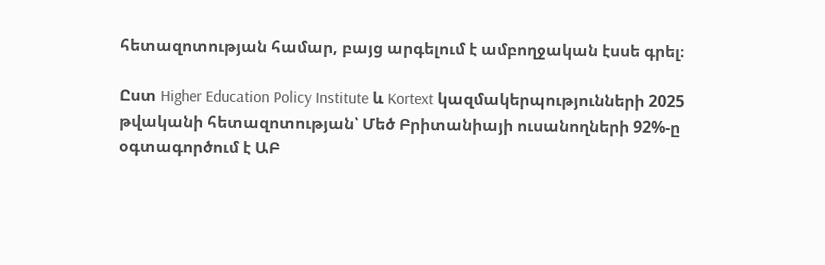հետազոտության համար, բայց արգելում է ամբողջական էսսե գրել։

Ըստ Higher Education Policy Institute և Kortext կազմակերպությունների 2025 թվականի հետազոտության՝ Մեծ Բրիտանիայի ուսանողների 92%-ը օգտագործում է ԱԲ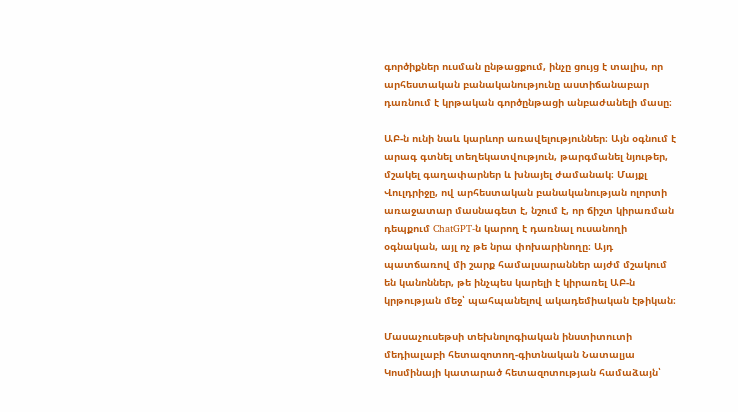գործիքներ ուսման ընթացքում, ինչը ցույց է տալիս, որ արհեստական բանականությունը աստիճանաբար դառնում է կրթական գործընթացի անբաժանելի մասը։

ԱԲ-ն ունի նաև կարևոր առավելություններ։ Այն օգնում է արագ գտնել տեղեկատվություն, թարգմանել նյութեր, մշակել գաղափարներ և խնայել ժամանակ։ Մայքլ Վուլդրիջը, ով արհեստական բանականության ոլորտի առաջատար մասնագետ է, նշում է, որ ճիշտ կիրառման դեպքում ChatGPT-ն կարող է դառնալ ուսանողի օգնական, այլ ոչ թե նրա փոխարինողը։ Այդ պատճառով մի շարք համալսարաններ այժմ մշակում են կանոններ, թե ինչպես կարելի է կիրառել ԱԲ-ն կրթության մեջ՝ պահպանելով ակադեմիական էթիկան։

Մասաչուսեթսի տեխնոլոգիական ինստիտուտի մեդիալաբի հետազոտող-գիտնական Նատալյա Կոսմինայի կատարած հետազոտության համաձայն՝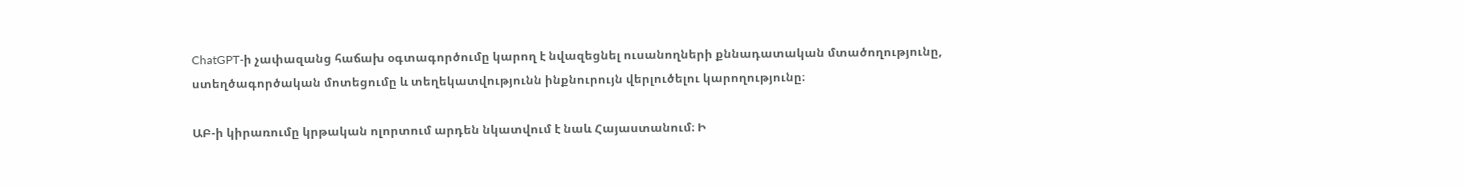ChatGPT-ի չափազանց հաճախ օգտագործումը կարող է նվազեցնել ուսանողների քննադատական մտածողությունը, ստեղծագործական մոտեցումը և տեղեկատվությունն ինքնուրույն վերլուծելու կարողությունը։

ԱԲ-ի կիրառումը կրթական ոլորտում արդեն նկատվում է նաև Հայաստանում։ Ի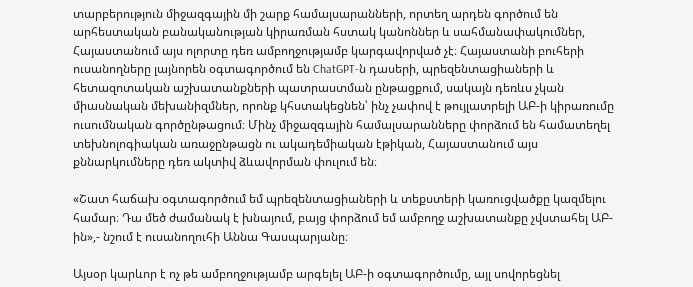տարբերություն միջազգային մի շարք համալսարանների, որտեղ արդեն գործում են արհեստական բանականության կիրառման հստակ կանոններ և սահմանափակումներ, Հայաստանում այս ոլորտը դեռ ամբողջությամբ կարգավորված չէ։ Հայաստանի բուհերի ուսանողները լայնորեն օգտագործում են ChatGPT-ն դասերի, պրեզենտացիաների և հետազոտական աշխատանքների պատրաստման ընթացքում, սակայն դեռևս չկան միասնական մեխանիզմներ, որոնք կհստակեցնեն՝ ինչ չափով է թույլատրելի ԱԲ-ի կիրառումը ուսումնական գործընթացում։ Մինչ միջազգային համալսարանները փորձում են համատեղել տեխնոլոգիական առաջընթացն ու ակադեմիական էթիկան, Հայաստանում այս քննարկումները դեռ ակտիվ ձևավորման փուլում են։

«Շատ հաճախ օգտագործում եմ պրեզենտացիաների և տեքստերի կառուցվածքը կազմելու համար։ Դա մեծ ժամանակ է խնայում, բայց փորձում եմ ամբողջ աշխատանքը չվստահել ԱԲ-ին»,- նշում է ուսանողուհի Աննա Գասպարյանը։

Այսօր կարևոր է ոչ թե ամբողջությամբ արգելել ԱԲ-ի օգտագործումը, այլ սովորեցնել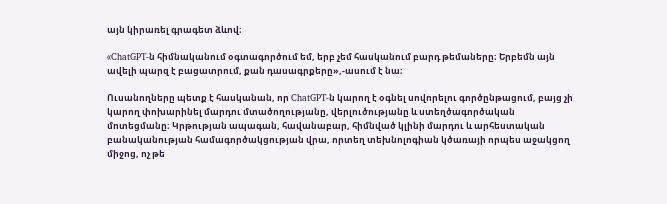այն կիրառել գրագետ ձևով։

«ChatGPT-ն հիմնականում օգտագործում եմ, երբ չեմ հասկանում բարդ թեմաները։ Երբեմն այն ավելի պարզ է բացատրում, քան դասագրքերը»,-ասում է նա։

Ուսանողները պետք է հասկանան, որ ChatGPT-ն կարող է օգնել սովորելու գործընթացում, բայց չի կարող փոխարինել մարդու մտածողությանը, վերլուծությանը և ստեղծագործական մոտեցմանը։ Կրթության ապագան, հավանաբար, հիմնված կլինի մարդու և արհեստական բանականության համագործակցության վրա, որտեղ տեխնոլոգիան կծառայի որպես աջակցող միջոց, ոչ թե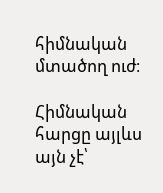հիմնական մտածող ուժ։

Հիմնական հարցը այլևս այն չէ՝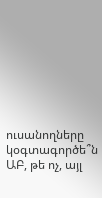ուսանողները կօգտագործե՞ն ԱԲ, թե ոչ, այլ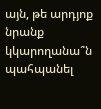այն, թե արդյոք նրանք կկարողանա՞ն պահպանել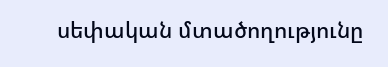սեփական մտածողությունը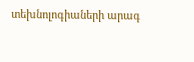տեխնոլոգիաների արագ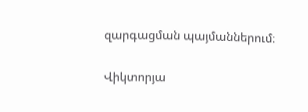զարգացման պայմաններում։

Վիկտորյա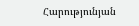Հարությունյան